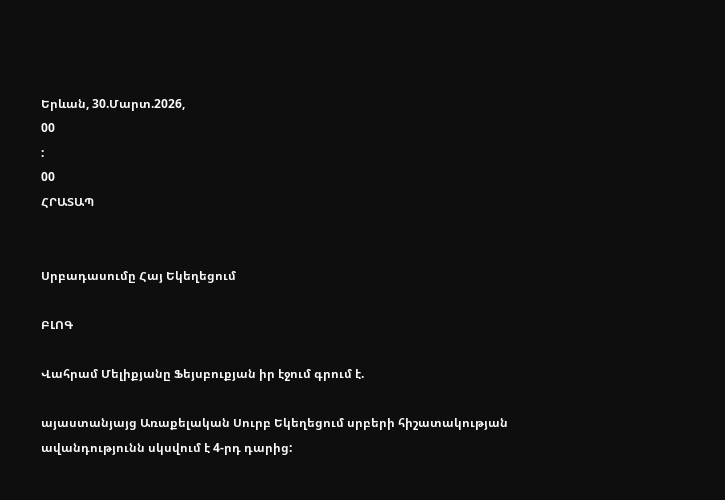Երևան, 30.Մարտ.2026,
00
:
00
ՀՐԱՏԱՊ


Սրբադասումը Հայ Եկեղեցում

ԲԼՈԳ

Վահրամ Մելիքյանը Ֆեյսբուքյան իր էջում գրում է.

այաստանյայց Առաքելական Սուրբ Եկեղեցում սրբերի հիշատակության ավանդությունն սկսվում է 4-րդ դարից: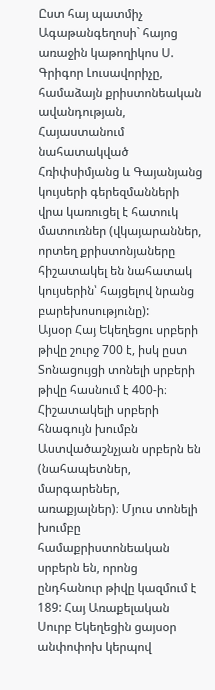Ըստ հայ պատմիչ Ագաթանգեղոսի` հայոց առաջին կաթողիկոս Ս. Գրիգոր Լուսավորիչը, համաձայն քրիստոնեական ավանդության, Հայաստանում նահատակված Հռիփսիմյանց և Գայանյանց կույսերի գերեզմանների վրա կառուցել է հատուկ մատուռներ (վկայարաններ, որտեղ քրիստոնյաները հիշատակել են նահատակ կույսերին՝ հայցելով նրանց բարեխոսությունը):
Այսօր Հայ Եկեղեցու սրբերի թիվը շուրջ 700 է, իսկ ըստ Տոնացույցի տոնելի սրբերի թիվը հասնում է 400-ի։ Հիշատակելի սրբերի հնագույն խումբն Աստվածաշնչյան սրբերն են (նահապետներ, մարգարեներ, առաքյալներ)։ Մյուս տոնելի խումբը համաքրիստոնեական սրբերն են, որոնց ընդհանուր թիվը կազմում է 189: Հայ Առաքելական Սուրբ Եկեղեցին ցայսօր անփոփոխ կերպով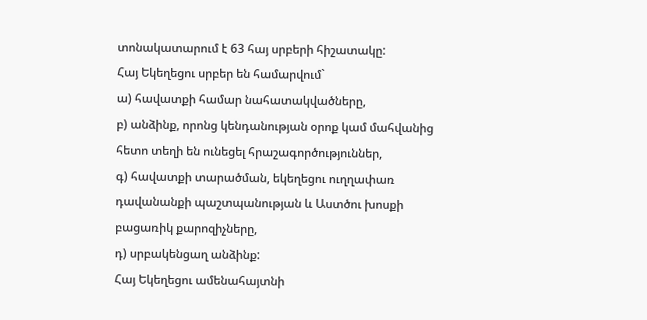տոնակատարում է 63 հայ սրբերի հիշատակը:
Հայ Եկեղեցու սրբեր են համարվում`
ա) հավատքի համար նահատակվածները,
բ) անձինք, որոնց կենդանության օրոք կամ մահվանից հետո տեղի են ունեցել հրաշագործություններ,
գ) հավատքի տարածման, եկեղեցու ուղղափառ դավանանքի պաշտպանության և Աստծու խոսքի բացառիկ քարոզիչները,
դ) սրբակենցաղ անձինք:
Հայ Եկեղեցու ամենահայտնի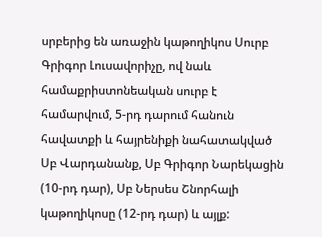սրբերից են առաջին կաթողիկոս Սուրբ Գրիգոր Լուսավորիչը, ով նաև համաքրիստոնեական սուրբ է համարվում, 5-րդ դարում հանուն հավատքի և հայրենիքի նահատակված Սբ Վարդանանք, Սբ Գրիգոր Նարեկացին (10-րդ դար), Սբ Ներսես Շնորհալի կաթողիկոսը (12-րդ դար) և այլք: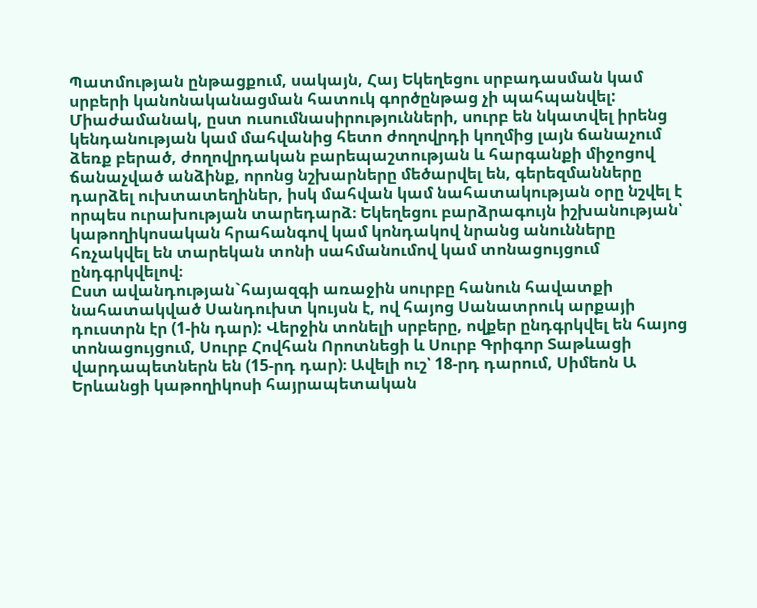Պատմության ընթացքում, սակայն, Հայ Եկեղեցու սրբադասման կամ սրբերի կանոնականացման հատուկ գործընթաց չի պահպանվել: Միաժամանակ, ըստ ուսումնասիրությունների, սուրբ են նկատվել իրենց կենդանության կամ մահվանից հետո ժողովրդի կողմից լայն ճանաչում ձեռք բերած, ժողովրդական բարեպաշտության և հարգանքի միջոցով ճանաչված անձինք, որոնց նշխարները մեծարվել են, գերեզմանները դարձել ուխտատեղիներ, իսկ մահվան կամ նահատակության օրը նշվել է որպես ուրախության տարեդարձ։ Եկեղեցու բարձրագույն իշխանության՝ կաթողիկոսական հրահանգով կամ կոնդակով նրանց անունները հռչակվել են տարեկան տոնի սահմանումով կամ տոնացույցում ընդգրկվելով։
Ըստ ավանդության`հայազգի առաջին սուրբը հանուն հավատքի նահատակված Սանդուխտ կույսն է, ով հայոց Սանատրուկ արքայի դուստրն էր (1-ին դար): Վերջին տոնելի սրբերը, ովքեր ընդգրկվել են հայոց տոնացույցում, Սուրբ Հովհան Որոտնեցի և Սուրբ Գրիգոր Տաթևացի վարդապետներն են (15-րդ դար)։ Ավելի ուշ՝ 18-րդ դարում, Սիմեոն Ա Երևանցի կաթողիկոսի հայրապետական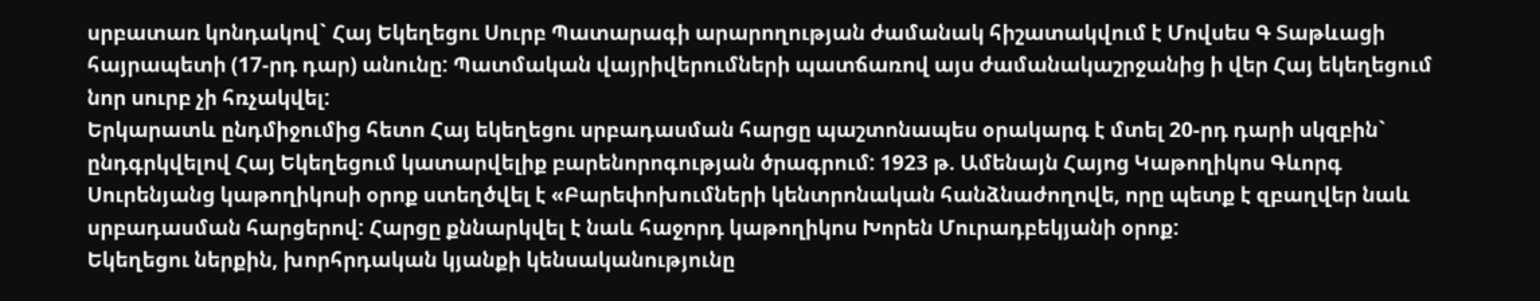սրբատառ կոնդակով` Հայ Եկեղեցու Սուրբ Պատարագի արարողության ժամանակ հիշատակվում է Մովսես Գ Տաթևացի հայրապետի (17-րդ դար) անունը: Պատմական վայրիվերումների պատճառով այս ժամանակաշրջանից ի վեր Հայ եկեղեցում նոր սուրբ չի հռչակվել:
Երկարատև ընդմիջումից հետո Հայ եկեղեցու սրբադասման հարցը պաշտոնապես օրակարգ է մտել 20-րդ դարի սկզբին` ընդգրկվելով Հայ Եկեղեցում կատարվելիք բարենորոգության ծրագրում: 1923 թ. Ամենայն Հայոց Կաթողիկոս Գևորգ Սուրենյանց կաթողիկոսի օրոք ստեղծվել է «Բարեփոխումների կենտրոնական հանձնաժողովե, որը պետք է զբաղվեր նաև սրբադասման հարցերով: Հարցը քննարկվել է նաև հաջորդ կաթողիկոս Խորեն Մուրադբեկյանի օրոք:
Եկեղեցու ներքին, խորհրդական կյանքի կենսականությունը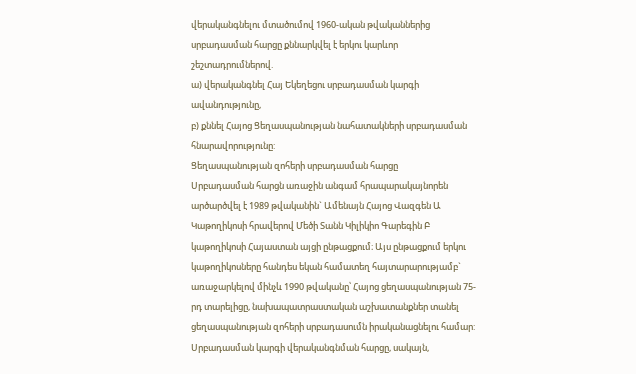վերականգնելու մտածումով 1960-ական թվականներից սրբադասման հարցը քննարկվել է երկու կարևոր շեշտադրումներով.
ա) վերականգնել Հայ Եկեղեցու սրբադասման կարգի ավանդությունը,
բ) քննել Հայոց Ցեղասպանության նահատակների սրբադասման հնարավորությունը:
Ցեղասպանության զոհերի սրբադասման հարցը
Սրբադասման հարցն առաջին անգամ հրապարակայնորեն արծարծվել է 1989 թվականին` Ամենայն Հայոց Վազգեն Ա Կաթողիկոսի հրավերով Մեծի Տանն Կիլիկիո Գարեգին Բ կաթողիկոսի Հայաստան այցի ընթացքում։ Այս ընթացքում երկու կաթողիկոսները հանդես եկան համատեղ հայտարարությամբ` առաջարկելով մինչև 1990 թվականը՝ Հայոց ցեղասպանության 75-րդ տարելիցը, նախապատրաստական աշխատանքներ տանել ցեղասպանության զոհերի սրբադասումն իրականացնելու համար:
Սրբադասման կարգի վերականգնման հարցը, սակայն,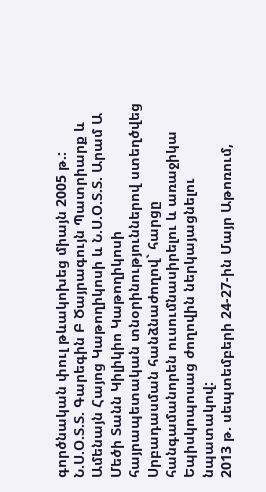գործնական փուլ թևակոխեց միայն 2005 թ.: Ն.Ս.Օ.Տ.Տ. Գարեգին Բ Ծայրագույն Պատրիարք և Ամենայն Հայոց Կաթողիկոսի և Ն.Ս.Օ.Տ.Տ. Արամ Ա Մեծի Տանն Կիլիկիո Կաթողիկոսի հայրապետական տնօրինություններով ստեղծվեց Սրբադասման հանձնաժողով` հարցը հանգամանորեն ուսումնասիրելու և առաջիկա Եպիսկոպոսաց ժողովին ներկայացնելու նպատակով:
2013 թ. սեպտեմբերի 24-27-ին Մայր Աթոռում,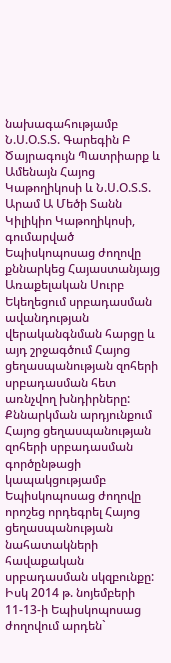նախագահությամբ Ն.Ս.Օ.Տ.Տ. Գարեգին Բ Ծայրագույն Պատրիարք և Ամենայն Հայոց Կաթողիկոսի և Ն.Ս.Օ.Տ.Տ. Արամ Ա Մեծի Տանն Կիլիկիո Կաթողիկոսի, գումարված Եպիսկոպոսաց ժողովը քննարկեց Հայաստանյայց Առաքելական Սուրբ Եկեղեցում սրբադասման ավանդության վերականգնման հարցը և այդ շրջագծում Հայոց ցեղասպանության զոհերի սրբադասման հետ առնչվող խնդիրները: Քննարկման արդյունքում Հայոց ցեղասպանության զոհերի սրբադասման գործընթացի կապակցությամբ Եպիսկոպոսաց ժողովը որոշեց որդեգրել Հայոց ցեղասպանության նահատակների հավաքական սրբադասման սկզբունքը:
Իսկ 2014 թ. նոյեմբերի 11-13-ի Եպիսկոպոսաց ժողովում արդեն`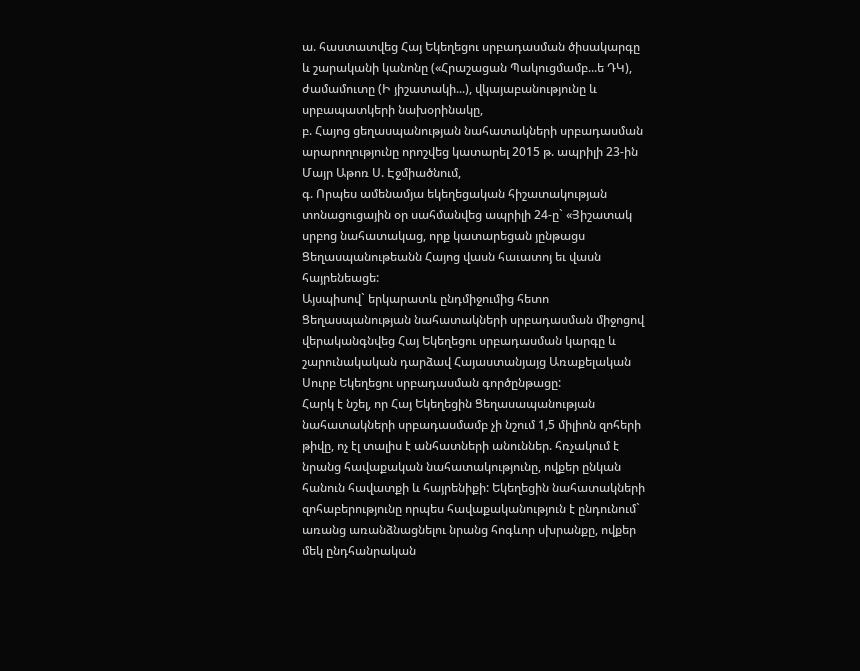ա. հաստատվեց Հայ Եկեղեցու սրբադասման ծիսակարգը և շարականի կանոնը («Հրաշացան Պակուցմամբ...ե ԴԿ), ժամամուտը (Ի յիշատակի...), վկայաբանությունը և սրբապատկերի նախօրինակը,
բ. Հայոց ցեղասպանության նահատակների սրբադասման արարողությունը որոշվեց կատարել 2015 թ. ապրիլի 23-ին Մայր Աթոռ Ս. Էջմիածնում,
գ. Որպես ամենամյա եկեղեցական հիշատակության տոնացուցային օր սահմանվեց ապրիլի 24-ը` «Յիշատակ սրբոց նահատակաց, որք կատարեցան յընթացս Ցեղասպանութեանն Հայոց վասն հաւատոյ եւ վասն հայրենեացե:
Այսպիսով` երկարատև ընդմիջումից հետո Ցեղասպանության նահատակների սրբադասման միջոցով վերականգնվեց Հայ Եկեղեցու սրբադասման կարգը և շարունակական դարձավ Հայաստանյայց Առաքելական Սուրբ Եկեղեցու սրբադասման գործընթացը:
Հարկ է նշել, որ Հայ Եկեղեցին Ցեղասապանության նահատակների սրբադասմամբ չի նշում 1,5 միլիոն զոհերի թիվը, ոչ էլ տալիս է անհատների անուններ. հռչակում է նրանց հավաքական նահատակությունը, ովքեր ընկան հանուն հավատքի և հայրենիքի: Եկեղեցին նահատակների զոհաբերությունը որպես հավաքականություն է ընդունում` առանց առանձնացնելու նրանց հոգևոր սխրանքը, ովքեր մեկ ընդհանրական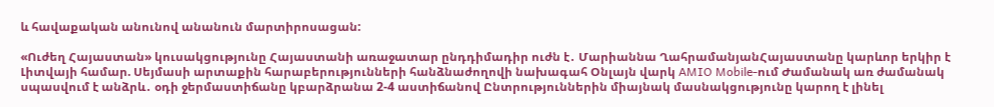և հավաքական անունով անանուն մարտիրոսացան:

«Ուժեղ Հայաստան» կուսակցությունը Հայաստանի առաջատար ընդդիմադիր ուժն է․ Մարիաննա ՂահրամանյանՀայաստանը կարևոր երկիր է Լիտվայի համար. Սեյմասի արտաքին հարաբերությունների հանձնաժողովի նախագահ Օնլայն վարկ AMIO Mobile-ում Ժամանակ առ ժամանակ սպասվում է անձրև․ օդի ջերմաստիճանը կբարձրանա 2-4 աստիճանով Ընտրություններին միայնակ մասնակցությունը կարող է լինել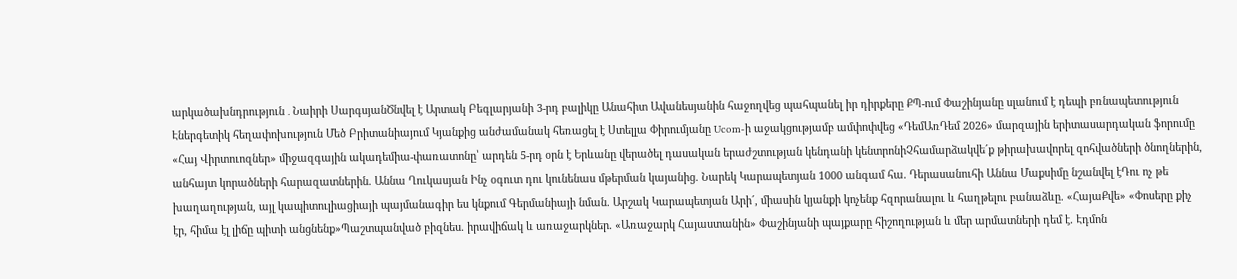արկածախնդրություն ․ Նաիրի ՍարգսյանԾնվել է Արտակ Բեգլարյանի 3-րդ բալիկը Անահիտ Ավանեսյանին հաջողվեց պահպանել իր դիրքերը ՔՊ-ում Փաշինյանը սլանում է դեպի բռնապետություն Էներգետիկ հեղափոխություն Մեծ Բրիտանիայում Կյանքից անժամանակ հեռացել է Ստելլա Փիրումյանը Ucom-ի աջակցությամբ ամփոփվեց «ԴեմԱռԴեմ 2026» մարզային երիտասարդական ֆորումը «Հայ Վիրտուոզներ» միջազգային ակադեմիա-փառատոնը՝ արդեն 5-րդ օրն է Երևանը վերածել դասական երաժշտության կենդանի կենտրոնիՉհամարձակվե´ք թիրախավորել զոհվածների ծնողներին, անհայտ կորածների հարազատներին. Աննա Ղուկասյան Ինչ օգուտ դու կունենաս մթերման կայանից. Նարեկ Կարապետյան 1000 անգամ հա. Դերասանուհի Աննա Մաքսիմը նշանվել էԴու ոչ թե խաղաղության, այլ կապիտուլիացիայի պայմանագիր ես կնքում Գերմանիայի նման. Արշակ Կարապետյան Արի´, միասին կյանքի կոչենք հզորանալու և հաղթելու բանաձևը. «ՀայաՔվե» «Փոսերը քիչ էր, հիմա էլ լիճը պիտի անցնենք»Պաշտպանված բիզնես. իրավիճակ և առաջարկներ. «Առաջարկ Հայաստանին» Փաշինյանի պայքարը հիշողության և մեր արմատների դեմ է. Էդմոն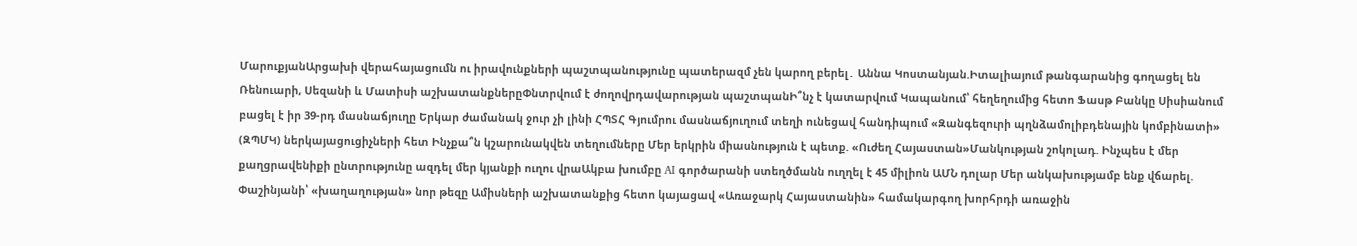ՄարուքյանԱրցախի վերահայացումն ու իրավունքների պաշտպանությունը պատերազմ չեն կարող բերել․ Աննա Կոստանյան.Իտալիայում թանգարանից գnղացել են Ռենուարի, Սեզանի և Մատիսի աշխատանքներըՓնտրվում է ժողովրդավարության պաշտպանԻ՞նչ է կատարվում Կապանում՝ հեղեղումից հետո Ֆասթ Բանկը Սիսիանում բացել է իր 39-րդ մասնաճյուղը Երկար ժամանակ ջուր չի լինի ՀՊՏՀ Գյումրու մասնաճյուղում տեղի ունեցավ հանդիպում «Զանգեզուրի պղնձամոլիբդենային կոմբինատի» (ԶՊՄԿ) ներկայացուցիչների հետ Ինչքա՞ն կշարունակվեն տեղումները Մեր երկրին միասնություն է պետք. «Ուժեղ Հայաստան»Մանկության շոկոլադ. Ինչպես է մեր քաղցրավենիքի ընտրությունը ազդել մեր կյանքի ուղու վրաԱկբա խումբը AI գործարանի ստեղծմանն ուղղել է 45 միլիոն ԱՄՆ դոլար Մեր անկախությամբ ենք վճարել. Փաշինյանի՝ «խաղաղության» նոր թեզը Ամիսների աշխատանքից հետո կայացավ «Առաջարկ Հայաստանին» համակարգող խորհրդի առաջին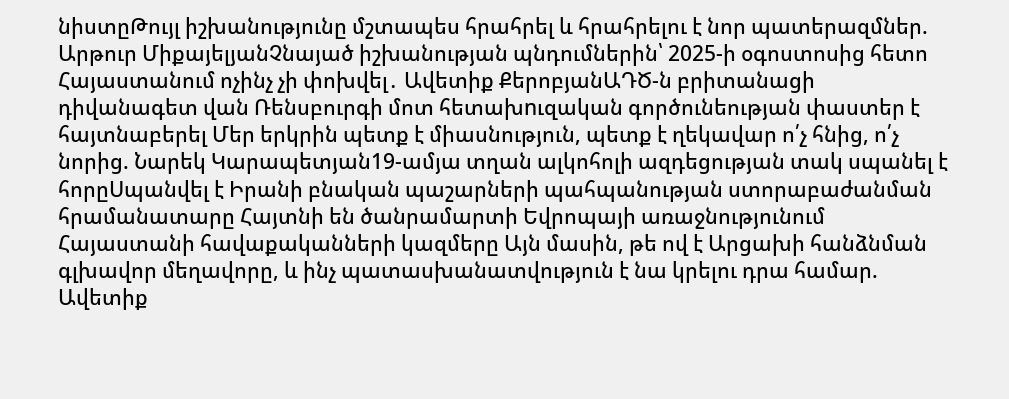նիստըԹույլ իշխանությունը մշտապես հրահրել և հրահրելու է նոր պատերազմներ. Արթուր ՄիքայելյանՉնայած իշխանության պնդումներին՝ 2025-ի օգոստոսից հետո Հայաստանում ոչինչ չի փոխվել․ Ավետիք ՔերոբյանԱԴԾ-ն բրիտանացի դիվանագետ վան Ռենսբուրգի մոտ հետախnւզական գործունեության փաստեր է հայտնաբերել Մեր երկրին պետք է միասնություն, պետք է ղեկավար ո՛չ հնից, ո՛չ նորից. Նարեկ Կարապետյան19-ամյա տղան ալկոհոլի ազդեցության տակ սպանել է հորըՍպանվել է Իրանի բնական պաշարների պահպանության ստորաբաժանման հրամանատարը Հայտնի են ծանրամարտի Եվրոպայի առաջնությունում Հայաստանի հավաքականների կազմերը Այն մասին, թե ով է Արցախի հանձնման գլխավոր մեղավորը, և ինչ պատասխանատվություն է նա կրելու դրա համար. Ավետիք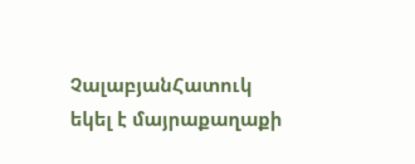ՉալաբյանՀատուկ եկել է մայրաքաղաքի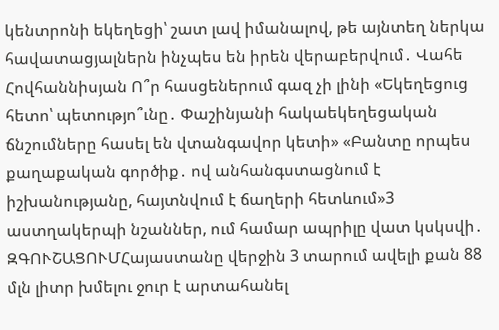կենտրոնի եկեղեցի՝ շատ լավ իմանալով, թե այնտեղ ներկա հավատացյալներն ինչպես են իրեն վերաբերվում․ Վահե Հովհաննիսյան Ո՞ր հասցեներում գազ չի լինի «Եկեղեցուց հետո՝ պետությո՞ւնը․ Փաշինյանի հակաեկեղեցական ճնշումները հասել են վտանգավոր կետի» «Բանտը որպես քաղաքական գործիք․ ով անհանգստացնում է իշխանությանը, հայտնվում է ճաղերի հետևում»3 աստղակերպի նշաններ, ում համար ապրիլը վատ կսկսվի․ ԶԳՈՒՇԱՑՈՒՄՀայաստանը վերջին 3 տարում ավելի քան 88 մլն լիտր խմելու ջուր է արտահանել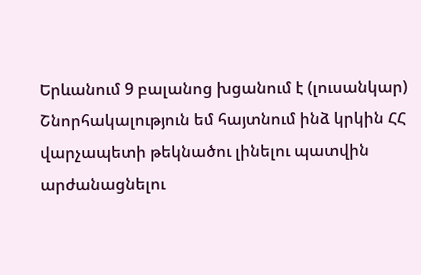Երևանում 9 բալանոց խցանում է (լուսանկար) Շնորհակալություն եմ հայտնում ինձ կրկին ՀՀ վարչապետի թեկնածու լինելու պատվին արժանացնելու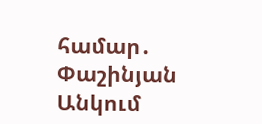համար․ Փաշինյան Անկում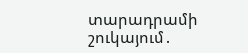տարադրամի շուկայում․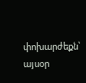փոխարժեքն՝ այսօր